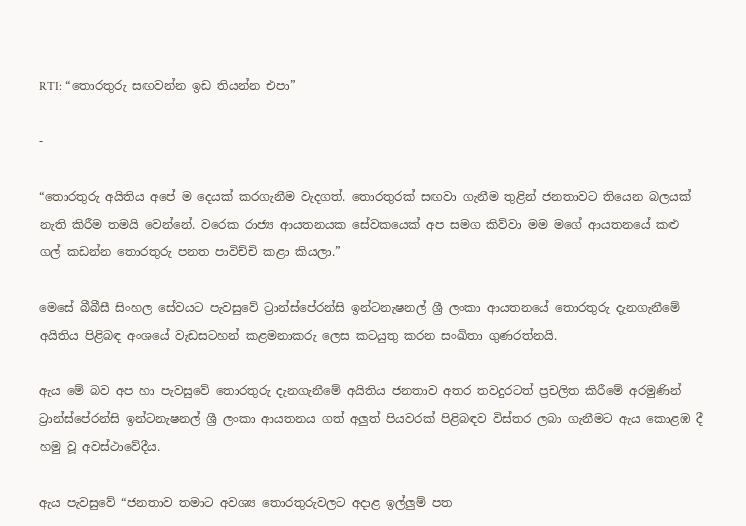RTI: “තොරතුරු සඟවන්න ඉඩ තියන්න එපා”

-

“තොරතුරු අයිතිය අපේ ම දෙයක් කරගැනීම වැදගත්. තොරතුරක් සඟවා ගැනීම තුළින් ජනතාවට තියෙන බලයක් නැති කිරීම තමයි වෙන්නේ. වරෙක රාජ්‍ය ආයතනයක සේවකයෙක් අප සමග කිව්වා මම මගේ ආයතනයේ කළු ගල් කඩන්න තොරතුරු පනත පාවිච්චි කළා කියලා.”

මෙසේ බීබීසී සිංහල සේවයට පැවසුවේ ට්‍රාන්ස්පේරන්සි ඉන්ටනැෂනල් ශ්‍රී ලංකා ආයතනයේ තොරතුරු දැනගැනීමේ අයිතිය පිළිබඳ අංශයේ වැඩසටහන් කළමනාකරු ලෙස කටයුතු කරන සංඛිතා ගුණරත්නයි.

ඇය මේ බව අප හා පැවසුවේ තොරතුරු දැනගැනීමේ අයිතිය ජනතාව අතර තවදුරටත් ප්‍රචලිත කිරීමේ අරමුණින් ට්‍රාන්ස්පේරන්සි ඉන්ටනැෂනල් ශ්‍රී ලංකා ආයතනය ගත් අලුත් පියවරක් පිළිබඳව විස්තර ලබා ගැනීමට ඇය කොළඹ දී හමු වූ අවස්ථාවේදීය.

ඇය පැවසුවේ “ජනතාව තමාට අවශ්‍ය තොරතුරුවලට අදාළ ඉල්ලුම් පත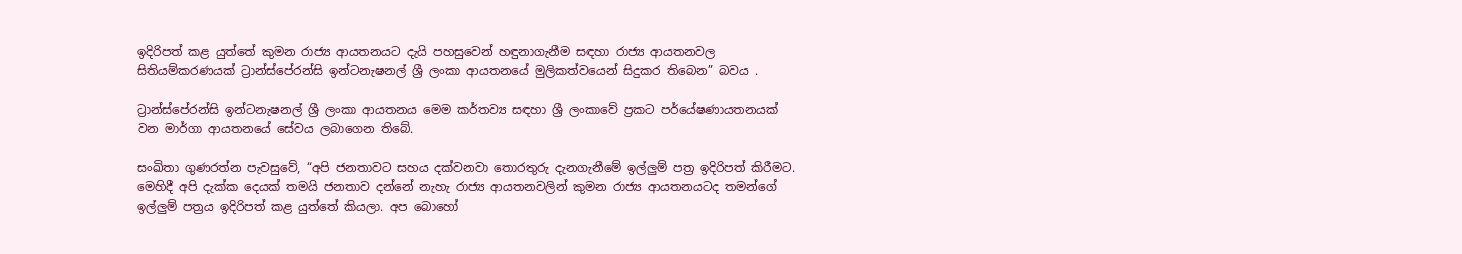ඉදිරිපත් කළ යුත්තේ කුමන රාජ්‍ය ආයතනයට දැයි පහසුවෙන් හඳුනාගැනීම සඳහා රාජ්‍ය ආයතනවල සිතියම්කරණයක් ට්‍රාන්ස්පේරන්සි ඉන්ටනැෂනල් ශ්‍රී ලංකා ආයතනයේ මුලිකත්වයෙන් සිදුකර තිබෙන” බවය .

ට්‍රාන්ස්පේරන්සි ඉන්ටනැෂනල් ශ්‍රී ලංකා ආයතනය මෙම කර්තව්‍ය සඳහා ශ්‍රී ලංකාවේ ප්‍රකට පර්යේෂණායතනයක් වන මාර්ගා ආයතනයේ සේවය ලබාගෙන තිබේ.

සංඛිතා ගුණරත්න පැවසුවේ, “අපි ජනතාවට සහය දක්වනවා තොරතුරු දැනගැනීමේ ඉල්ලුම් පත්‍ර ඉදිරිපත් කිරීමට. මෙහිදී අපි දැක්ක දෙයක් තමයි ජනතාව දන්නේ නැහැ රාජ්‍ය ආයතනවලින් කුමන රාජ්‍ය ආයතනයටද තමන්ගේ ඉල්ලුම් පත්‍රය ඉදිරිපත් කළ යුත්තේ කියලා. අප බොහෝ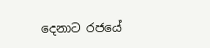දෙනාට රජයේ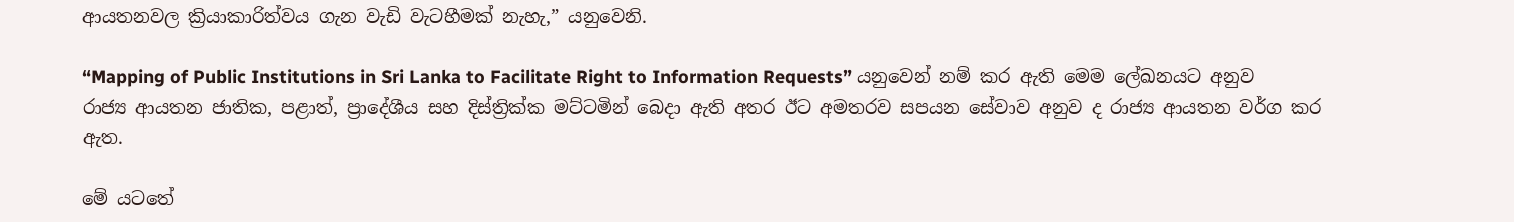ආයතනවල ක්‍රියාකාරිත්වය ගැන වැඩි වැටහීමක් නැහැ,” යනුවෙනි.

“Mapping of Public Institutions in Sri Lanka to Facilitate Right to Information Requests” යනුවෙන් නම් කර ඇති මෙම ලේඛනයට අනුව රාජ්‍ය ආයතන ජාතික, පළාත්, ප්‍රාදේශීය සහ දිස්ත්‍රික්ක මට්ටමින් බෙදා ඇති අතර ඊට අමතරව සපයන සේවාව අනුව ද රාජ්‍ය ආයතන වර්ග කර ඇත.

මේ යටතේ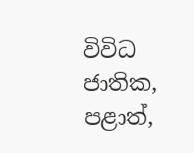විවිධ ජාතික, පළාත්,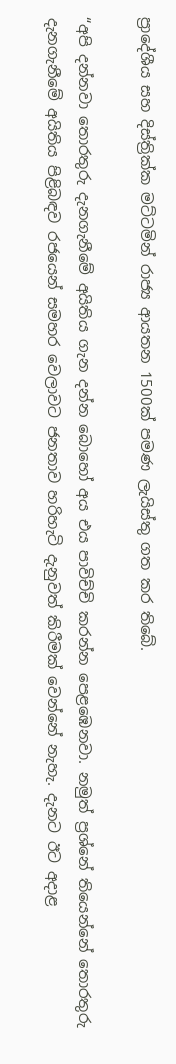ප්‍රාදේශීය සහ දිස්ත්‍රික්ක මට්ටමින් රාජ්‍ය ආයතන 1500ක් පමණ ලැයිස්තු ගත කර තිබේ.

“අපි දන්නවා තොරතුරු දැනගැනීමේ අයිතිය ගැන දන්න බොහෝ අය එය පාවිච්චි කරන්න පෙළඹෙනවා. නමුත් ප්‍රශ්නේ තියෙන්නේ තොරතුරු දැනගැනීමේ අයිතිය පිළිබඳව රජයෙන් සමහර වෙලාවට ජනතාව හරිහැටි දැනුවත් කිරීමක් වෙන්නේ නැහැ. දැනට ඊට අදාළ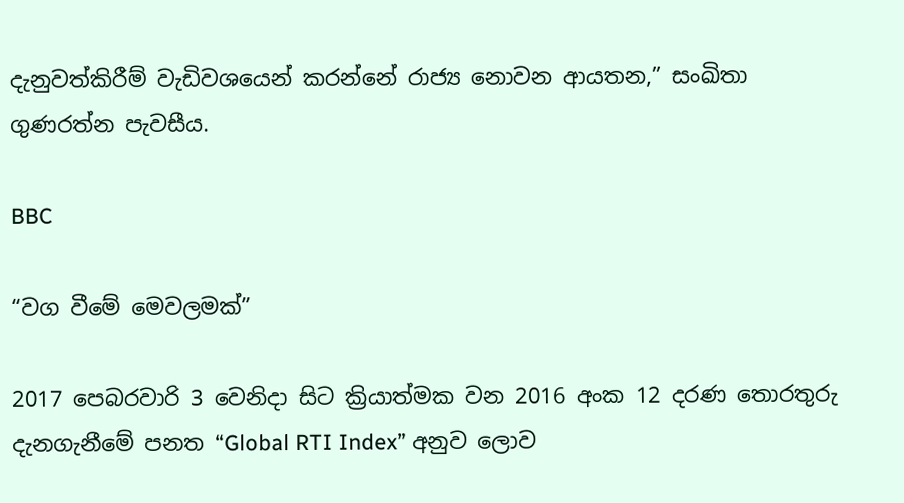දැනුවත්කිරීම් වැඩිවශයෙන් කරන්නේ රාජ්‍ය නොවන ආයතන,” සංඛිතා ගුණරත්න පැවසීය.

BBC

“වග වීමේ මෙවලමක්”

2017 පෙබරවාරි 3 වෙනිදා සිට ක්‍රියාත්මක වන 2016 අංක 12 දරණ තොරතුරු දැනගැනීමේ පනත “Global RTI Index” අනුව ලොව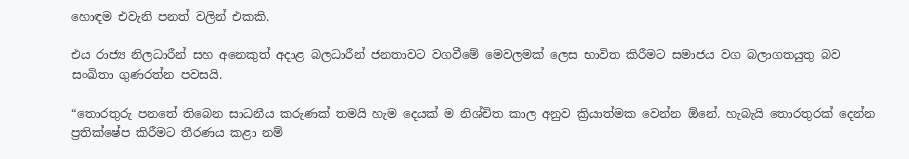හොඳම එවැනි පනත් වලින් එකකි.

එය රාජ්‍ය නිලධාරීන් සහ අනෙකුත් අදාළ බලධාරීන් ජනතාවට වගවීමේ මෙවලමක් ලෙස භාවිත කිරීමට සමාජය වග බලාගතයුතු බව සංඛිතා ගුණරත්න පවසයි.

“තොරතුරු පනතේ තිබෙන සාධනීය කරුණක් තමයි හැම දෙයක් ම නිශ්චිත කාල අනුව ක්‍රියාත්මක වෙන්න ඕනේ. හැබැයි තොරතුරක් දෙන්න ප්‍රතික්ෂේප කිරීමට තීරණය කළා නම්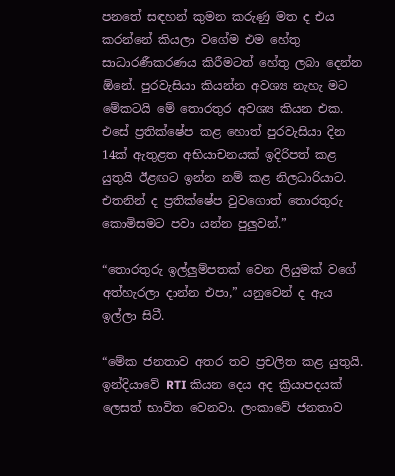පනතේ සඳහන් කුමන කරුණු මත ද එය කරන්නේ කියලා වගේම එම හේතු සාධාරණීකරණය කිරීමටත් හේතු ලබා දෙන්න ඕනේ. පුරවැසියා කියන්න අවශ්‍ය නැහැ මට මේකටයි මේ තොරතුර අවශ්‍ය කියන එක. එසේ ප්‍රතික්ෂේප කළ හොත් පුරවැසියා දින 14ක් ඇතුළත අභියාචනයක් ඉදිරිපත් කළ යුතුයි ඊළඟට ඉන්න නම් කළ නිලධාරියාට. එතනින් ද ප්‍රතික්ෂේප වුවගොත් තොරතුරු කොමිසමට පවා යන්න පුලුවන්.”

“තොරතුරු ඉල්ලුම්පතක් වෙන ලියුමක් වගේ අත්හැරලා දාන්න එපා,” යනුවෙන් ද ඇය ඉල්ලා සිටී.

“මේක ජනතාව අතර තව ප්‍රචලිත කළ යුතුයි. ඉන්දියාවේ RTI කියන දෙය අද ක්‍රියාපදයක් ලෙසත් භාවිත වෙනවා. ලංකාවේ ජනතාව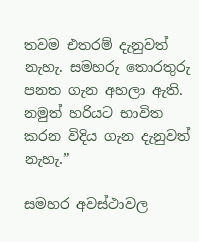තවම එතරම් දැනුවත් නැහැ. සමහරු තොරතුරු පනත ගැන අහලා ඇති. නමුත් හරියට භාවිත කරන විදිය ගැන දැනුවත් නැහැ.”

සමහර අවස්ථාවල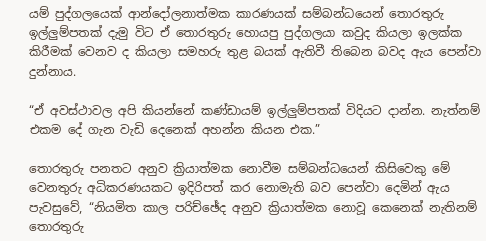යම් පුද්ගලයෙක් ආන්දෝලනාත්මක කාරණයක් සම්බන්ධයෙන් තොරතුරු ඉල්ලුම්පතක් දැමු විට ඒ තොරතුරු හොයපු පුද්ගලයා කවුද කියලා ඉලක්ක කිරීමක් වෙනව ද කියලා සමහරු තුළ බයක් ඇතිවී තිබෙන බවද ඇය පෙන්වා දුන්නාය.

“ඒ අවස්ථාවල අපි කියන්නේ කණ්ඩායම් ඉල්ලුම්පතක් විදියට දාන්න. නැත්නම් එකම දේ ගැන වැඩි දෙනෙක් අහන්න කියන එක.”

තොරතුරු පනතට අනුව ක්‍රියාත්මක නොවීම සම්බන්ධයෙන් කිසිවෙකු මේ වෙනතුරු අධිකරණයකට ඉදිරිපත් කර නොමැති බව පෙන්වා දෙමින් ඇය පැවසුවේ, “නියමිත කාල පරිච්ඡේද අනුව ක්‍රියාත්මක නොවූ කෙනෙක් නැතිනම් තොරතුරු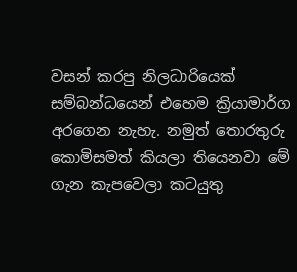වසන් කරපු නිලධාරියෙක් සම්බන්ධයෙන් එහෙම ක්‍රියාමාර්ග අරගෙන නැහැ. නමුත් තොරතුරු කොමිසමත් කියලා තියෙනවා මේ ගැන කැපවෙලා කටයුතු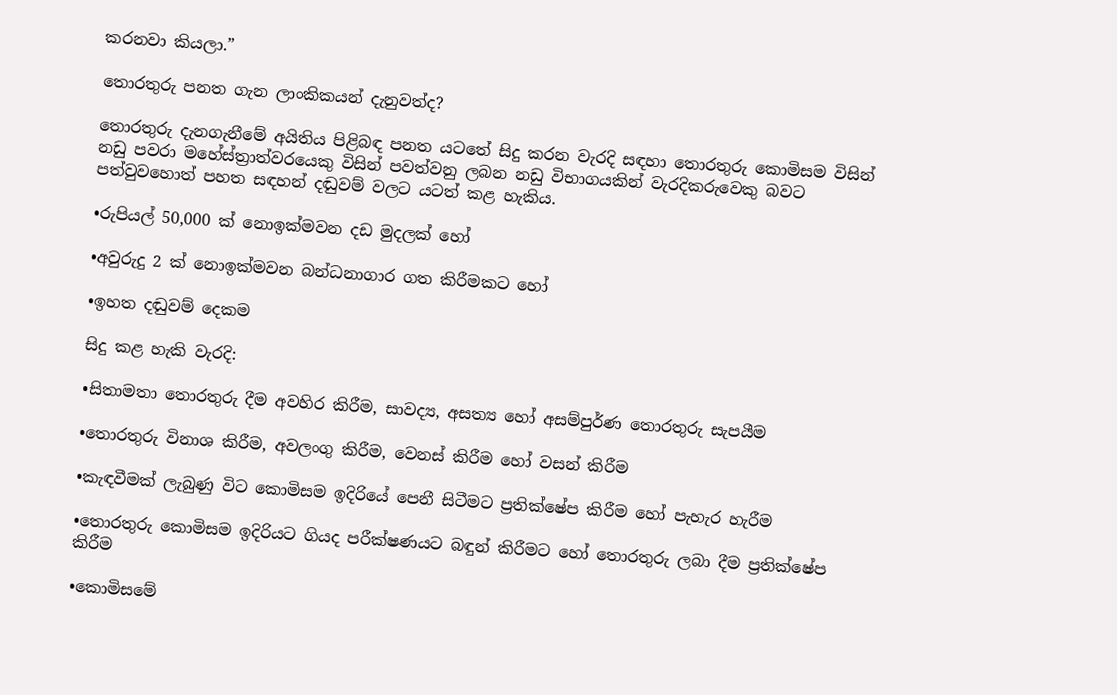කරනවා කියලා.”

තොරතුරු පනත ගැන ලාංකිකයන් දැනුවත්ද?

තොරතුරු දැනගැනීමේ අයිතිය පිළිබඳ පනත යටතේ සිදු කරන වැරදි සඳහා තොරතුරු කොමිසම විසින් නඩු පවරා මහේස්ත්‍රාත්වරයෙකු විසින් පවත්වනු ලබන නඩු විභාගයකින් වැරදිකරුවෙකු බවට පත්වුවහොත් පහත සඳහන් දඬුවම් වලට යටත් කළ හැකිය.

•රුපියල් 50,000 ක් නොඉක්මවන දඩ මුදලක් හෝ

•අවුරුදු 2 ක් නොඉක්මවන බන්ධනාගාර ගත කිරීමකට හෝ

•ඉහත දඬුවම් දෙකම

සිදු කළ හැකි වැරදි:

•සිතාමතා තොරතුරු දීම අවහිර කිරීම, සාවද්‍ය, අසත්‍ය හෝ අසම්පුර්ණ තොරතුරු සැපයීම

•තොරතුරු විනාශ කිරීම, අවලංගු කිරීම, වෙනස් කිරීම හෝ වසන් කිරීම

•කැඳවීමක් ලැබුණු විට කොමිසම ඉදිරියේ පෙනී සිටීමට ප්‍රතික්ෂේප කිරීම හෝ පැහැර හැරීම

•තොරතුරු කොමිසම ඉදිරියට ගියද පරීක්ෂණයට බඳුන් කිරීමට හෝ තොරතුරු ලබා දීම ප්‍රතික්ෂේප කිරීම

•කොමිසමේ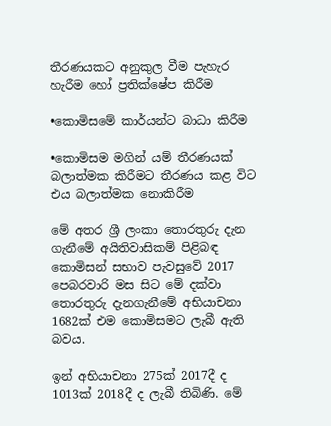තීරණයකට අනුකුල වීම පැහැර හැරීම හෝ ප්‍රතික්ෂේප කිරීම

•කොමිසමේ කාර්යන්ට බාධා කිරීම

•කොමිසම මගින් යම් තීරණයක් බලාත්මක කිරීමට තීරණය කළ විට එය බලාත්මක නොකිරීම

මේ අතර ශ්‍රී ලංකා තොරතුරු දැන ගැනීමේ අයිතිවාසිකම් පිළිබඳ කොමිසන් සභාව පැවසුවේ 2017 පෙබරවාරි මස සිට මේ දක්වා තොරතුරු දැනගැනීමේ අභියාචනා 1682ක් එම කොමිසමට ලැබී ඇති බවය.

ඉන් අභියාචනා 275ක් 2017දී ද 1013ක් 2018දී ද ලැබී තිබිණි. මේ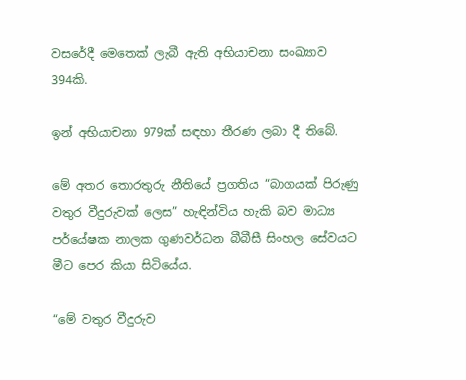වසරේදී මෙතෙක් ලැබී ඇති අභියාචනා සංඛ්‍යාව 394කි.

ඉන් අභියාචනා 979ක් සඳහා තීරණ ලබා දී තිබේ.

මේ අතර තොරතුරු නීතියේ ප්‍රගතිය “බාගයක් පිරුණු වතුර වීදුරුවක් ලෙස” හැඳින්විය හැකි බව මාධ්‍ය පර්යේෂක නාලක ගුණවර්ධන බීබීසී සිංහල සේවයට මීට පෙර කියා සිටියේය.

“මේ වතුර වීදුරුව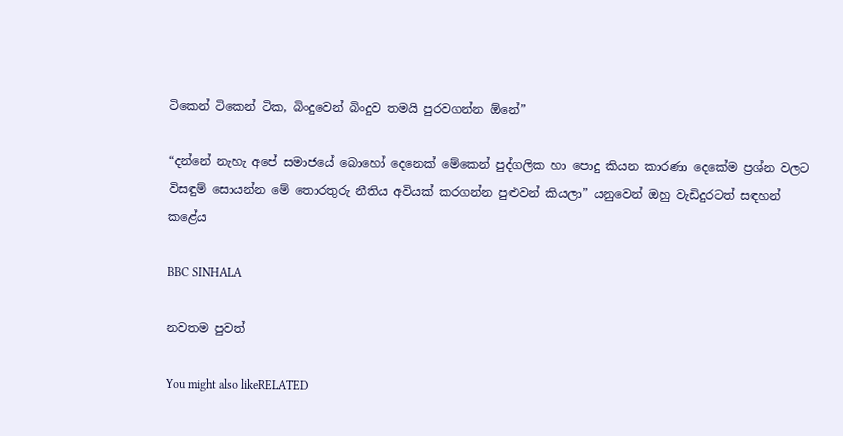ටිකෙන් ටිකෙන් ටික, බිංදුවෙන් බිංදුව තමයි පුරවගන්න ඕනේ”

“දන්නේ නැහැ අපේ සමාජයේ බොහෝ දෙනෙක් මේකෙන් පුද්ගලික හා පොදු කියන කාරණා දෙකේම ප්‍රශ්න වලට විසඳුම් සොයන්න මේ තොරතුරු නීතිය අවියක් කරගන්න පුළුවන් කියලා” යනුවෙන් ඔහු වැඩිදුරටත් සඳහන් කළේය

BBC SINHALA

නවතම පුවත්

You might also likeRELATED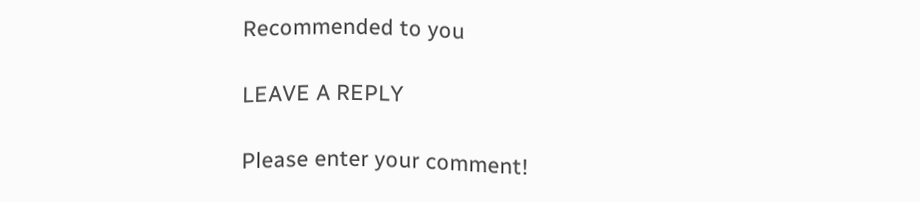Recommended to you

LEAVE A REPLY

Please enter your comment!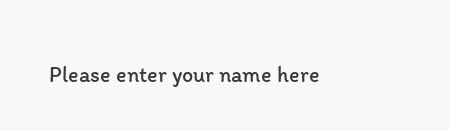Please enter your name here